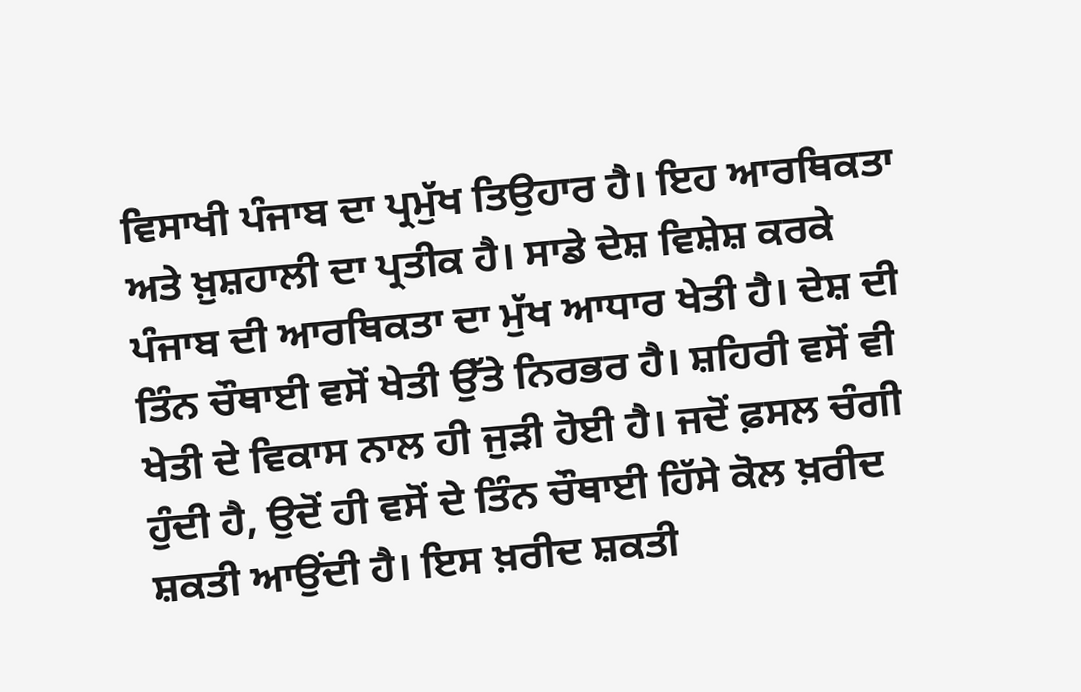ਵਿਸਾਖੀ ਪੰਜਾਬ ਦਾ ਪ੍ਰਮੁੱਖ ਤਿਉਹਾਰ ਹੈ। ਇਹ ਆਰਥਿਕਤਾ ਅਤੇ ਖ਼ੁਸ਼ਹਾਲੀ ਦਾ ਪ੍ਰਤੀਕ ਹੈ। ਸਾਡੇ ਦੇਸ਼ ਵਿਸ਼ੇਸ਼ ਕਰਕੇ ਪੰਜਾਬ ਦੀ ਆਰਥਿਕਤਾ ਦਾ ਮੁੱਖ ਆਧਾਰ ਖੇਤੀ ਹੈ। ਦੇਸ਼ ਦੀ ਤਿੰਨ ਚੌਥਾਈ ਵਸੋਂ ਖੇਤੀ ਉੱਤੇ ਨਿਰਭਰ ਹੈ। ਸ਼ਹਿਰੀ ਵਸੋਂ ਵੀ ਖੇਤੀ ਦੇ ਵਿਕਾਸ ਨਾਲ ਹੀ ਜੁੜੀ ਹੋਈ ਹੈ। ਜਦੋਂ ਫ਼ਸਲ ਚੰਗੀ ਹੁੰਦੀ ਹੈ, ਉਦੋਂ ਹੀ ਵਸੋਂ ਦੇ ਤਿੰਨ ਚੌਥਾਈ ਹਿੱਸੇ ਕੋਲ ਖ਼ਰੀਦ ਸ਼ਕਤੀ ਆਉਂਦੀ ਹੈ। ਇਸ ਖ਼ਰੀਦ ਸ਼ਕਤੀ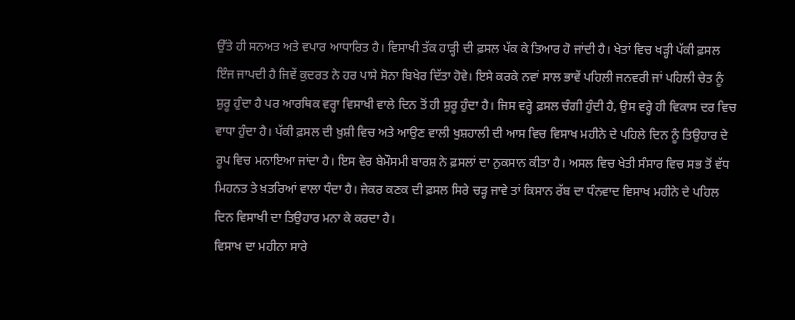ਉੱਤੇ ਹੀ ਸਨਅਤ ਅਤੇ ਵਪਾਰ ਆਧਾਰਿਤ ਹੈ। ਵਿਸਾਖੀ ਤੱਕ ਹਾੜ੍ਹੀ ਦੀ ਫ਼ਸਲ ਪੱਕ ਕੇ ਤਿਆਰ ਹੋ ਜਾਂਦੀ ਹੈ। ਖੇਤਾਂ ਵਿਚ ਖੜ੍ਹੀ ਪੱਕੀ ਫ਼ਸਲ ਇੰਜ ਜਾਪਦੀ ਹੈ ਜਿਵੇਂ ਕੁਦਰਤ ਨੇ ਹਰ ਪਾਸੇ ਸੋਨਾ ਬਿਖੇਰ ਦਿੱਤਾ ਹੋਵੇ। ਇਸੇ ਕਰਕੇ ਨਵਾਂ ਸਾਲ ਭਾਵੇਂ ਪਹਿਲੀ ਜਨਵਰੀ ਜਾਂ ਪਹਿਲੀ ਚੇਤ ਨੂੰ ਸ਼ੁਰੂ ਹੁੰਦਾ ਹੈ ਪਰ ਆਰਥਿਕ ਵਰ੍ਹਾ ਵਿਸਾਖੀ ਵਾਲੇ ਦਿਨ ਤੋਂ ਹੀ ਸ਼ੁਰੂ ਹੁੰਦਾ ਹੈ। ਜਿਸ ਵਰ੍ਹੇ ਫ਼ਸਲ ਚੰਗੀ ਹੁੰਦੀ ਹੈ, ਉਸ ਵਰ੍ਹੇ ਹੀ ਵਿਕਾਸ ਦਰ ਵਿਚ ਵਾਧਾ ਹੁੰਦਾ ਹੈ। ਪੱਕੀ ਫ਼ਸਲ ਦੀ ਖ਼ੁਸ਼ੀ ਵਿਚ ਅਤੇ ਆਉਣ ਵਾਲੀ ਖੁਸ਼ਹਾਲੀ ਦੀ ਆਸ ਵਿਚ ਵਿਸਾਖ ਮਹੀਨੇ ਦੇ ਪਹਿਲੇ ਦਿਨ ਨੂੰ ਤਿਉਹਾਰ ਦੇ ਰੂਪ ਵਿਚ ਮਨਾਇਆ ਜਾਂਦਾ ਹੈ। ਇਸ ਵੇਰ ਬੇਮੌਸਮੀ ਬਾਰਸ਼ ਨੇ ਫ਼ਸਲਾਂ ਦਾ ਨੁਕਸਾਨ ਕੀਤਾ ਹੈ। ਅਸਲ ਵਿਚ ਖੇਤੀ ਸੰਸਾਰ ਵਿਚ ਸਭ ਤੋਂ ਵੱਧ ਮਿਹਨਤ ਤੇ ਖ਼ਤਰਿਆਂ ਵਾਲਾ ਧੰਦਾ ਹੈ। ਜੇਕਰ ਕਣਕ ਦੀ ਫ਼ਸਲ ਸਿਰੇ ਚੜ੍ਹ ਜਾਵੇ ਤਾਂ ਕਿਸਾਨ ਰੱਬ ਦਾ ਧੰਨਵਾਦ ਵਿਸਾਖ ਮਹੀਨੇ ਦੇ ਪਹਿਲ ਦਿਨ ਵਿਸਾਖੀ ਦਾ ਤਿਉਹਾਰ ਮਨਾ ਕੇ ਕਰਦਾ ਹੈ।
ਵਿਸਾਖ ਦਾ ਮਹੀਨਾ ਸਾਰੇ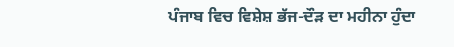ਪੰਜਾਬ ਵਿਚ ਵਿਸ਼ੇਸ਼ ਭੱਜ-ਦੌੜ ਦਾ ਮਹੀਨਾ ਹੁੰਦਾ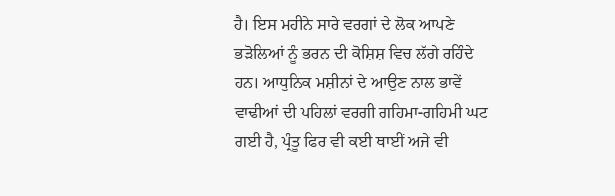ਹੈ। ਇਸ ਮਹੀਨੇ ਸਾਰੇ ਵਰਗਾਂ ਦੇ ਲੋਕ ਆਪਣੇ ਭੜੋਲਿਆਂ ਨੂੰ ਭਰਨ ਦੀ ਕੋਸ਼ਿਸ਼ ਵਿਚ ਲੱਗੇ ਰਹਿੰਦੇ ਹਨ। ਆਧੁਨਿਕ ਮਸ਼ੀਨਾਂ ਦੇ ਆਉਣ ਨਾਲ ਭਾਵੇਂ ਵਾਢੀਆਂ ਦੀ ਪਹਿਲਾਂ ਵਰਗੀ ਗਹਿਮਾ-ਗਹਿਮੀ ਘਟ ਗਈ ਹੈ, ਪ੍ਰੰਤੂ ਫਿਰ ਵੀ ਕਈ ਥਾਈਂ ਅਜੇ ਵੀ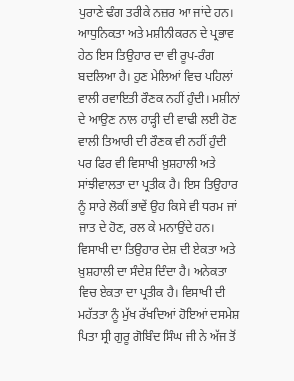ਪੁਰਾਣੇ ਢੰਗ ਤਰੀਕੇ ਨਜ਼ਰ ਆ ਜਾਂਦੇ ਹਨ। ਆਧੁਨਿਕਤਾ ਅਤੇ ਮਸ਼ੀਨੀਕਰਨ ਦੇ ਪ੍ਰਭਾਵ ਹੇਠ ਇਸ ਤਿਉਹਾਰ ਦਾ ਵੀ ਰੂਪ-ਰੰਗ ਬਦਲਿਆ ਹੈ। ਹੁਣ ਮੇਲਿਆਂ ਵਿਚ ਪਹਿਲਾਂ ਵਾਲੀ ਰਵਾਇਤੀ ਰੌਣਕ ਨਹੀਂ ਹੁੰਦੀ। ਮਸ਼ੀਨਾਂ ਦੇ ਆਉਣ ਨਾਲ ਹਾੜ੍ਹੀ ਦੀ ਵਾਢੀ ਲਈ ਹੋਣ ਵਾਲੀ ਤਿਆਰੀ ਦੀ ਰੌਣਕ ਵੀ ਨਹੀਂ ਹੁੰਦੀ ਪਰ ਫਿਰ ਵੀ ਵਿਸਾਖੀ ਖ਼ੁਸ਼ਹਾਲੀ ਅਤੇ ਸਾਂਝੀਵਾਲਤਾ ਦਾ ਪ੍ਰਤੀਕ ਹੈ। ਇਸ ਤਿਉਹਾਰ ਨੂੰ ਸਾਰੇ ਲੋਕੀਂ ਭਾਵੇਂ ਉਹ ਕਿਸੇ ਵੀ ਧਰਮ ਜਾਂ ਜਾਤ ਦੇ ਹੋਣ, ਰਲ ਕੇ ਮਨਾਉਂਦੇ ਹਨ।
ਵਿਸਾਖੀ ਦਾ ਤਿਉਹਾਰ ਦੇਸ਼ ਦੀ ਏਕਤਾ ਅਤੇ ਖ਼ੁਸ਼ਹਾਲੀ ਦਾ ਸੰਦੇਸ਼ ਦਿੰਦਾ ਹੈ। ਅਨੇਕਤਾ ਵਿਚ ਏਕਤਾ ਦਾ ਪ੍ਰਤੀਕ ਹੈ। ਵਿਸਾਖੀ ਦੀ ਮਹੱਤਤਾ ਨੂੰ ਮੁੱਖ ਰੱਖਦਿਆਂ ਹੋਇਆਂ ਦਸਮੇਸ਼ ਪਿਤਾ ਸ੍ਰੀ ਗੁਰੂ ਗੋਬਿੰਦ ਸਿੰਘ ਜੀ ਨੇ ਅੱਜ ਤੋਂ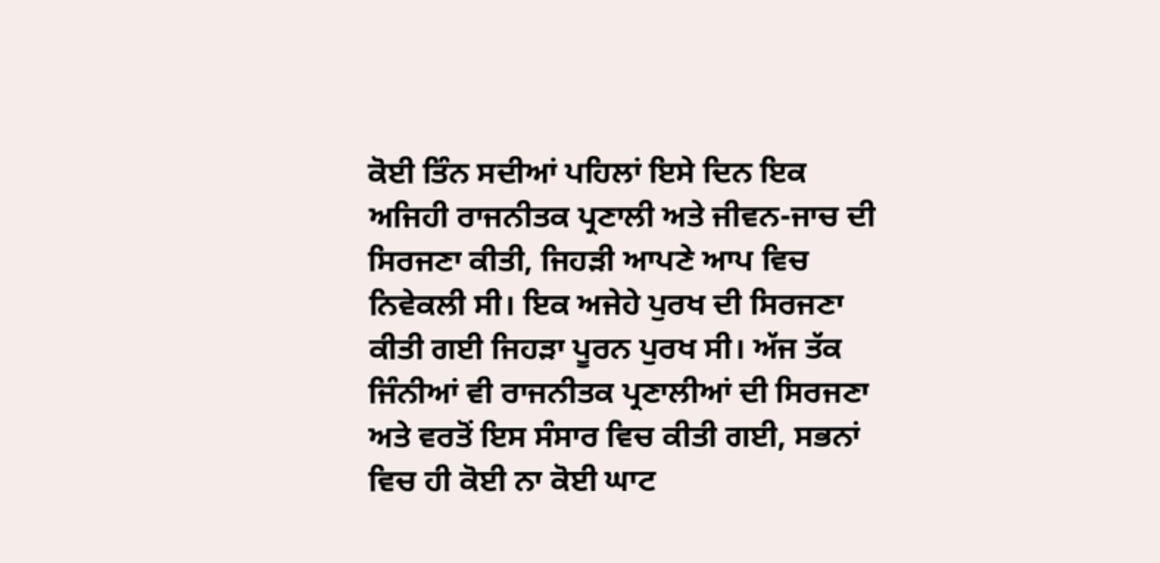ਕੋਈ ਤਿੰਨ ਸਦੀਆਂ ਪਹਿਲਾਂ ਇਸੇ ਦਿਨ ਇਕ ਅਜਿਹੀ ਰਾਜਨੀਤਕ ਪ੍ਰਣਾਲੀ ਅਤੇ ਜੀਵਨ-ਜਾਚ ਦੀ ਸਿਰਜਣਾ ਕੀਤੀ, ਜਿਹੜੀ ਆਪਣੇ ਆਪ ਵਿਚ ਨਿਵੇਕਲੀ ਸੀ। ਇਕ ਅਜੇਹੇ ਪੁਰਖ ਦੀ ਸਿਰਜਣਾ ਕੀਤੀ ਗਈ ਜਿਹੜਾ ਪੂਰਨ ਪੁਰਖ ਸੀ। ਅੱਜ ਤੱਕ ਜਿੰਨੀਆਂ ਵੀ ਰਾਜਨੀਤਕ ਪ੍ਰਣਾਲੀਆਂ ਦੀ ਸਿਰਜਣਾ ਅਤੇ ਵਰਤੋਂ ਇਸ ਸੰਸਾਰ ਵਿਚ ਕੀਤੀ ਗਈ, ਸਭਨਾਂ ਵਿਚ ਹੀ ਕੋਈ ਨਾ ਕੋਈ ਘਾਟ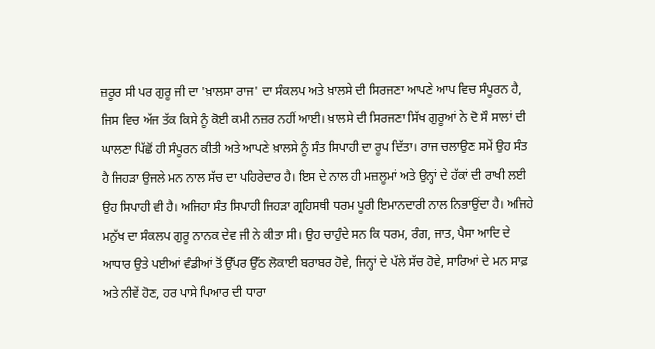ਜ਼ਰੂਰ ਸੀ ਪਰ ਗੁਰੂ ਜੀ ਦਾ 'ਖ਼ਾਲਸਾ ਰਾਜ' ਦਾ ਸੰਕਲਪ ਅਤੇ ਖ਼ਾਲਸੇ ਦੀ ਸਿਰਜਣਾ ਆਪਣੇ ਆਪ ਵਿਚ ਸੰਪੂਰਨ ਹੈ, ਜਿਸ ਵਿਚ ਅੱਜ ਤੱਕ ਕਿਸੇ ਨੂੰ ਕੋਈ ਕਮੀ ਨਜ਼ਰ ਨਹੀਂ ਆਈ। ਖ਼ਾਲਸੇ ਦੀ ਸਿਰਜਣਾ ਸਿੱਖ ਗੁਰੂਆਂ ਨੇ ਦੋ ਸੌ ਸਾਲਾਂ ਦੀ ਘਾਲਣਾ ਪਿੱਛੋਂ ਹੀ ਸੰਪੂਰਨ ਕੀਤੀ ਅਤੇ ਆਪਣੇ ਖ਼ਾਲਸੇ ਨੂੰ ਸੰਤ ਸਿਪਾਹੀ ਦਾ ਰੂਪ ਦਿੱਤਾ। ਰਾਜ ਚਲਾਉਣ ਸਮੇਂ ਉਹ ਸੰਤ ਹੈ ਜਿਹੜਾ ਉਜਲੇ ਮਨ ਨਾਲ ਸੱਚ ਦਾ ਪਹਿਰੇਦਾਰ ਹੈ। ਇਸ ਦੇ ਨਾਲ ਹੀ ਮਜ਼ਲੂਮਾਂ ਅਤੇ ਉਨ੍ਹਾਂ ਦੇ ਹੱਕਾਂ ਦੀ ਰਾਖੀ ਲਈ ਉਹ ਸਿਪਾਹੀ ਵੀ ਹੈ। ਅਜਿਹਾ ਸੰਤ ਸਿਪਾਹੀ ਜਿਹੜਾ ਗ੍ਰਹਿਸਥੀ ਧਰਮ ਪੂਰੀ ਇਮਾਨਦਾਰੀ ਨਾਲ ਨਿਭਾਉਂਦਾ ਹੈ। ਅਜਿਹੇ ਮਨੁੱਖ ਦਾ ਸੰਕਲਪ ਗੁਰੂ ਨਾਨਕ ਦੇਵ ਜੀ ਨੇ ਕੀਤਾ ਸੀ। ਉਹ ਚਾਹੁੰਦੇ ਸਨ ਕਿ ਧਰਮ, ਰੰਗ, ਜਾਤ, ਪੈਸਾ ਆਦਿ ਦੇ ਆਧਾਰ ਉਤੇ ਪਈਆਂ ਵੰਡੀਆਂ ਤੋਂ ਉੱਪਰ ਉੱਠ ਲੋਕਾਈ ਬਰਾਬਰ ਹੋਵੇ, ਜਿਨ੍ਹਾਂ ਦੇ ਪੱਲੇ ਸੱਚ ਹੋਵੇ, ਸਾਰਿਆਂ ਦੇ ਮਨ ਸਾਫ਼ ਅਤੇ ਨੀਵੇਂ ਹੋਣ, ਹਰ ਪਾਸੇ ਪਿਆਰ ਦੀ ਧਾਰਾ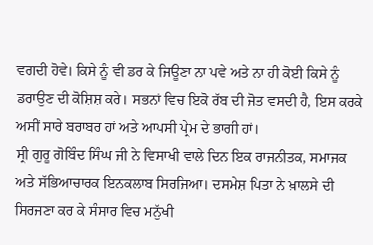ਵਗਦੀ ਹੋਵੇ। ਕਿਸੇ ਨੂੰ ਵੀ ਡਰ ਕੇ ਜਿਊਣਾ ਨਾ ਪਵੇ ਅਤੇ ਨਾ ਹੀ ਕੋਈ ਕਿਸੇ ਨੂੰ ਡਰਾਉਣ ਦੀ ਕੋਸ਼ਿਸ਼ ਕਰੇ। ਸਭਨਾਂ ਵਿਚ ਇਕੋ ਰੱਬ ਦੀ ਜੋਤ ਵਸਦੀ ਹੈ, ਇਸ ਕਰਕੇ ਅਸੀਂ ਸਾਰੇ ਬਰਾਬਰ ਹਾਂ ਅਤੇ ਆਪਸੀ ਪ੍ਰੇਮ ਦੇ ਭਾਗੀ ਹਾਂ।
ਸ੍ਰੀ ਗੁਰੂ ਗੋਬਿੰਦ ਸਿੰਘ ਜੀ ਨੇ ਵਿਸਾਖੀ ਵਾਲੇ ਦਿਨ ਇਕ ਰਾਜਨੀਤਕ, ਸਮਾਜਕ ਅਤੇ ਸੱਭਿਆਚਾਰਕ ਇਨਕਲਾਬ ਸਿਰਜਿਆ। ਦਸਮੇਸ਼ ਪਿਤਾ ਨੇ ਖ਼ਾਲਸੇ ਦੀ ਸਿਰਜਣਾ ਕਰ ਕੇ ਸੰਸਾਰ ਵਿਚ ਮਨੁੱਖੀ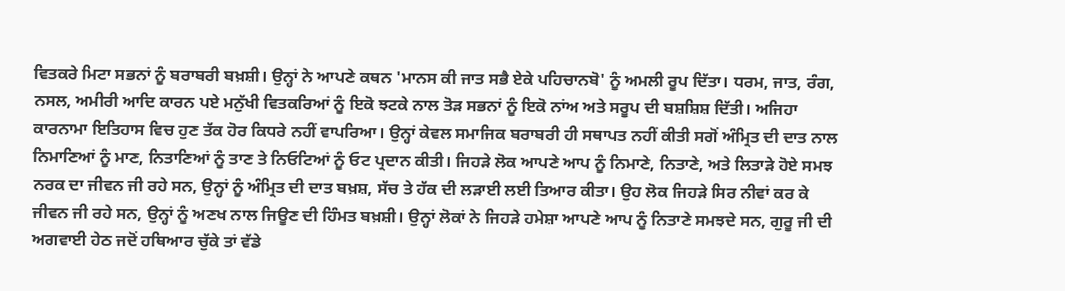ਵਿਤਕਰੇ ਮਿਟਾ ਸਭਨਾਂ ਨੂੰ ਬਰਾਬਰੀ ਬਖ਼ਸ਼ੀ। ਉਨ੍ਹਾਂ ਨੇ ਆਪਣੇ ਕਥਨ 'ਮਾਨਸ ਕੀ ਜਾਤ ਸਭੈ ਏਕੇ ਪਹਿਚਾਨਬੋ' ਨੂੰ ਅਮਲੀ ਰੂਪ ਦਿੱਤਾ। ਧਰਮ, ਜਾਤ, ਰੰਗ, ਨਸਲ, ਅਮੀਰੀ ਆਦਿ ਕਾਰਨ ਪਏ ਮਨੁੱਖੀ ਵਿਤਕਰਿਆਂ ਨੂੰ ਇਕੋ ਝਟਕੇ ਨਾਲ ਤੋੜ ਸਭਨਾਂ ਨੂੰ ਇਕੋ ਨਾਂਅ ਅਤੇ ਸਰੂਪ ਦੀ ਬਸ਼ਸ਼ਿਸ਼ ਦਿੱਤੀ। ਅਜਿਹਾ ਕਾਰਨਾਮਾ ਇਤਿਹਾਸ ਵਿਚ ਹੁਣ ਤੱਕ ਹੋਰ ਕਿਧਰੇ ਨਹੀਂ ਵਾਪਰਿਆ। ਉਨ੍ਹਾਂ ਕੇਵਲ ਸਮਾਜਿਕ ਬਰਾਬਰੀ ਹੀ ਸਥਾਪਤ ਨਹੀਂ ਕੀਤੀ ਸਗੋਂ ਅੰਮ੍ਰਿਤ ਦੀ ਦਾਤ ਨਾਲ ਨਿਮਾਣਿਆਂ ਨੂੰ ਮਾਣ, ਨਿਤਾਣਿਆਂ ਨੂੰ ਤਾਣ ਤੇ ਨਿਓਟਿਆਂ ਨੂੰ ਓਟ ਪ੍ਰਦਾਨ ਕੀਤੀ। ਜਿਹੜੇ ਲੋਕ ਆਪਣੇ ਆਪ ਨੂੰ ਨਿਮਾਣੇ, ਨਿਤਾਣੇ, ਅਤੇ ਲਿਤਾੜੇ ਹੋਏ ਸਮਝ ਨਰਕ ਦਾ ਜੀਵਨ ਜੀ ਰਹੇ ਸਨ, ਉਨ੍ਹਾਂ ਨੂੰ ਅੰਮ੍ਰਿਤ ਦੀ ਦਾਤ ਬਖ਼ਸ਼, ਸੱਚ ਤੇ ਹੱਕ ਦੀ ਲੜਾਈ ਲਈ ਤਿਆਰ ਕੀਤਾ। ਉਹ ਲੋਕ ਜਿਹੜੇ ਸਿਰ ਨੀਵਾਂ ਕਰ ਕੇ ਜੀਵਨ ਜੀ ਰਹੇ ਸਨ, ਉਨ੍ਹਾਂ ਨੂੰ ਅਣਖ ਨਾਲ ਜਿਊਣ ਦੀ ਹਿੰਮਤ ਬਖ਼ਸ਼ੀ। ਉਨ੍ਹਾਂ ਲੋਕਾਂ ਨੇ ਜਿਹੜੇ ਹਮੇਸ਼ਾ ਆਪਣੇ ਆਪ ਨੂੰ ਨਿਤਾਣੇ ਸਮਝਦੇ ਸਨ, ਗੁਰੂ ਜੀ ਦੀ ਅਗਵਾਈ ਹੇਠ ਜਦੋਂ ਹਥਿਆਰ ਚੁੱਕੇ ਤਾਂ ਵੱਡੇ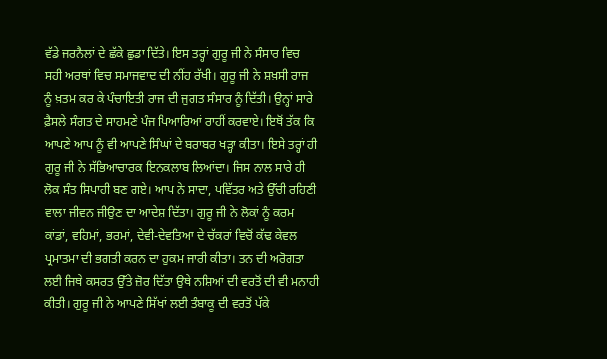ਵੱਡੇ ਜਰਨੈਲਾਂ ਦੇ ਛੱਕੇ ਛੁਡਾ ਦਿੱਤੇ। ਇਸ ਤਰ੍ਹਾਂ ਗੁਰੂ ਜੀ ਨੇ ਸੰਸਾਰ ਵਿਚ ਸਹੀ ਅਰਥਾਂ ਵਿਚ ਸਮਾਜਵਾਦ ਦੀ ਨੀਂਹ ਰੱਖੀ। ਗੁਰੂ ਜੀ ਨੇ ਸ਼ਖ਼ਸੀ ਰਾਜ ਨੂੰ ਖ਼ਤਮ ਕਰ ਕੇ ਪੰਚਾਇਤੀ ਰਾਜ ਦੀ ਜੁਗਤ ਸੰਸਾਰ ਨੂੰ ਦਿੱਤੀ। ਉਨ੍ਹਾਂ ਸਾਰੇ ਫ਼ੈਸਲੇ ਸੰਗਤ ਦੇ ਸਾਹਮਣੇ ਪੰਜ ਪਿਆਰਿਆਂ ਰਾਹੀਂ ਕਰਵਾਏ। ਇਥੋਂ ਤੱਕ ਕਿ ਆਪਣੇ ਆਪ ਨੂੰ ਵੀ ਆਪਣੇ ਸਿੰਘਾਂ ਦੇ ਬਰਾਬਰ ਖੜ੍ਹਾ ਕੀਤਾ। ਇਸੇ ਤਰ੍ਹਾਂ ਹੀ ਗੁਰੂ ਜੀ ਨੇ ਸੱਭਿਆਚਾਰਕ ਇਨਕਲਾਬ ਲਿਆਂਦਾ। ਜਿਸ ਨਾਲ ਸਾਰੇ ਹੀ ਲੋਕ ਸੰਤ ਸਿਪਾਹੀ ਬਣ ਗਏ। ਆਪ ਨੇ ਸਾਦਾ, ਪਵਿੱਤਰ ਅਤੇ ਉੱਚੀ ਰਹਿਣੀ ਵਾਲਾ ਜੀਵਨ ਜੀਉਣ ਦਾ ਆਦੇਸ਼ ਦਿੱਤਾ। ਗੁਰੂ ਜੀ ਨੇ ਲੋਕਾਂ ਨੂੰ ਕਰਮ ਕਾਂਡਾਂ, ਵਹਿਮਾਂ, ਭਰਮਾਂ, ਦੇਵੀ-ਦੇਵਤਿਆ ਦੇ ਚੱਕਰਾਂ ਵਿਚੋਂ ਕੱਢ ਕੇਵਲ ਪ੍ਰਮਾਤਮਾ ਦੀ ਭਗਤੀ ਕਰਨ ਦਾ ਹੁਕਮ ਜਾਰੀ ਕੀਤਾ। ਤਨ ਦੀ ਅਰੋਗਤਾ ਲਈ ਜਿਥੇ ਕਸਰਤ ਉੱਤੇ ਜ਼ੋਰ ਦਿੱਤਾ ਉਥੇ ਨਸ਼ਿਆਂ ਦੀ ਵਰਤੋਂ ਦੀ ਵੀ ਮਨਾਹੀ ਕੀਤੀ। ਗੁਰੂ ਜੀ ਨੇ ਆਪਣੇ ਸਿੱਖਾਂ ਲਈ ਤੰਬਾਕੂ ਦੀ ਵਰਤੋਂ ਪੱਕੇ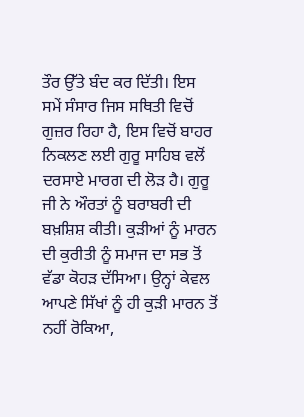ਤੌਰ ਉੱਤੇ ਬੰਦ ਕਰ ਦਿੱਤੀ। ਇਸ ਸਮੇਂ ਸੰਸਾਰ ਜਿਸ ਸਥਿਤੀ ਵਿਚੋਂ ਗੁਜ਼ਰ ਰਿਹਾ ਹੈ, ਇਸ ਵਿਚੋਂ ਬਾਹਰ ਨਿਕਲਣ ਲਈ ਗੁਰੂ ਸਾਹਿਬ ਵਲੋਂ ਦਰਸਾਏ ਮਾਰਗ ਦੀ ਲੋੜ ਹੈ। ਗੁਰੂ ਜੀ ਨੇ ਔਰਤਾਂ ਨੂੰ ਬਰਾਬਰੀ ਦੀ ਬਖ਼ਸ਼ਿਸ਼ ਕੀਤੀ। ਕੁੜੀਆਂ ਨੂੰ ਮਾਰਨ ਦੀ ਕੁਰੀਤੀ ਨੂੰ ਸਮਾਜ ਦਾ ਸਭ ਤੋਂ ਵੱਡਾ ਕੋਹੜ ਦੱਸਿਆ। ਉਨ੍ਹਾਂ ਕੇਵਲ ਆਪਣੇ ਸਿੱਖਾਂ ਨੂੰ ਹੀ ਕੁੜੀ ਮਾਰਨ ਤੋਂ ਨਹੀਂ ਰੋਕਿਆ,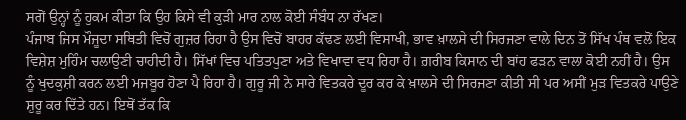ਸਗੋਂ ਉਨ੍ਹਾਂ ਨੂੰ ਹੁਕਮ ਕੀਤਾ ਕਿ ਉਹ ਕਿਸੇ ਵੀ ਕੁੜੀ ਮਾਰ ਨਾਲ ਕੋਈ ਸੰਬੰਧ ਨਾ ਰੱਖਣ।
ਪੰਜਾਬ ਜਿਸ ਮੌਜੂਦਾ ਸਥਿਤੀ ਵਿਚੋਂ ਗੁਜ਼ਰ ਰਿਹਾ ਹੈ ਉਸ ਵਿਚੋਂ ਬਾਹਰ ਕੱਢਣ ਲਈ ਵਿਸਾਖੀ, ਭਾਵ ਖ਼ਾਲਸੇ ਦੀ ਸਿਰਜਣਾ ਵਾਲੇ ਦਿਨ ਤੋਂ ਸਿੱਖ ਪੰਥ ਵਲੋਂ ਇਕ ਵਿਸ਼ੇਸ਼ ਮੁਹਿੰਮ ਚਲਾਉਣੀ ਚਾਹੀਦੀ ਹੈ। ਸਿੱਖਾਂ ਵਿਚ ਪਤਿਤਪੁਣਾ ਅਤੇ ਵਿਖਾਵਾ ਵਧ ਰਿਹਾ ਹੈ। ਗ਼ਰੀਬ ਕਿਸਾਨ ਦੀ ਬਾਂਹ ਫੜਨ ਵਾਲਾ ਕੋਈ ਨਹੀਂ ਹੈ। ਉਸ ਨੂੰ ਖੁਦਕੁਸ਼ੀ ਕਰਨ ਲਈ ਮਜਬੂਰ ਹੋਣਾ ਪੈ ਰਿਹਾ ਹੈ। ਗੁਰੂ ਜੀ ਨੇ ਸਾਰੇ ਵਿਤਕਰੇ ਦੂਰ ਕਰ ਕੇ ਖ਼ਾਲਸੇ ਦੀ ਸਿਰਜਣਾ ਕੀਤੀ ਸੀ ਪਰ ਅਸੀਂ ਮੁੜ ਵਿਤਕਰੇ ਪਾਉਣੇ ਸ਼ੁਰੂ ਕਰ ਦਿੱਤੇ ਹਨ। ਇਥੋਂ ਤੱਕ ਕਿ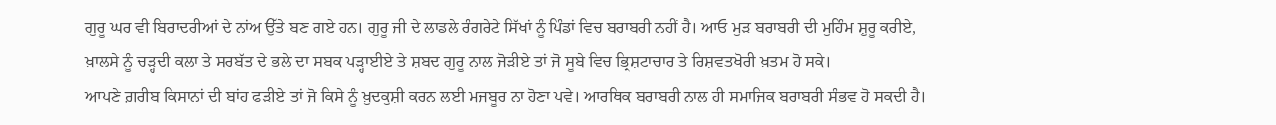ਗੁਰੂ ਘਰ ਵੀ ਬਿਰਾਦਰੀਆਂ ਦੇ ਨਾਂਅ ਉੱਤੇ ਬਣ ਗਏ ਹਨ। ਗੁਰੂ ਜੀ ਦੇ ਲਾਡਲੇ ਰੰਗਰੇਟੇ ਸਿੱਖਾਂ ਨੂੰ ਪਿੰਡਾਂ ਵਿਚ ਬਰਾਬਰੀ ਨਹੀਂ ਹੈ। ਆਓ ਮੁੜ ਬਰਾਬਰੀ ਦੀ ਮੁਹਿੰਮ ਸ਼ੁਰੂ ਕਰੀਏ, ਖ਼ਾਲਸੇ ਨੂੰ ਚੜ੍ਹਦੀ ਕਲਾ ਤੇ ਸਰਬੱਤ ਦੇ ਭਲੇ ਦਾ ਸਬਕ ਪੜ੍ਹਾਈਏ ਤੇ ਸ਼ਬਦ ਗੁਰੂ ਨਾਲ ਜੋੜੀਏ ਤਾਂ ਜੋ ਸੂਬੇ ਵਿਚ ਭ੍ਰਿਸ਼ਟਾਚਾਰ ਤੇ ਰਿਸ਼ਵਤਖੋਰੀ ਖ਼ਤਮ ਹੋ ਸਕੇ।
ਆਪਣੇ ਗ਼ਰੀਬ ਕਿਸਾਨਾਂ ਦੀ ਬਾਂਹ ਫੜੀਏ ਤਾਂ ਜੋ ਕਿਸੇ ਨੂੰ ਖ਼ੁਦਕੁਸ਼ੀ ਕਰਨ ਲਈ ਮਜਬੂਰ ਨਾ ਹੋਣਾ ਪਵੇ। ਆਰਥਿਕ ਬਰਾਬਰੀ ਨਾਲ ਹੀ ਸਮਾਜਿਕ ਬਰਾਬਰੀ ਸੰਭਵ ਹੋ ਸਕਦੀ ਹੈ।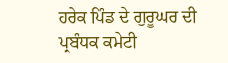ਹਰੇਕ ਪਿੰਡ ਦੇ ਗੁਰੂਘਰ ਦੀ ਪ੍ਰਬੰਧਕ ਕਮੇਟੀ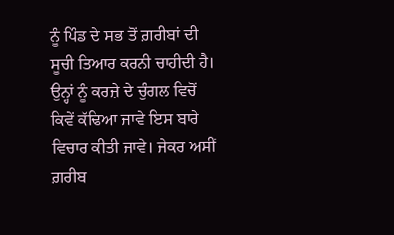ਨੂੰ ਪਿੰਡ ਦੇ ਸਭ ਤੋਂ ਗ਼ਰੀਬਾਂ ਦੀ ਸੂਚੀ ਤਿਆਰ ਕਰਨੀ ਚਾਹੀਦੀ ਹੈ। ਉਨ੍ਹਾਂ ਨੂੰ ਕਰਜ਼ੇ ਦੇ ਚੁੰਗਲ ਵਿਚੋਂ ਕਿਵੇਂ ਕੱਢਿਆ ਜਾਵੇ ਇਸ ਬਾਰੇ ਵਿਚਾਰ ਕੀਤੀ ਜਾਵੇ। ਜੇਕਰ ਅਸੀਂ ਗ਼ਰੀਬ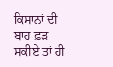ਕਿਸਾਨਾਂ ਦੀ ਬਾਹ ਫ਼ੜ ਸਕੀਏ ਤਾਂ ਹੀ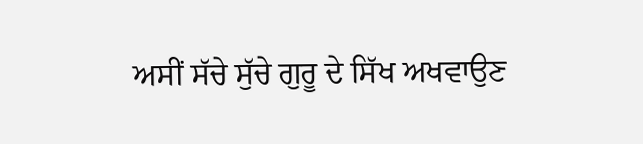ਅਸੀਂ ਸੱਚੇ ਸੁੱਚੇ ਗੁਰੂ ਦੇ ਸਿੱਖ ਅਖਵਾਉਣ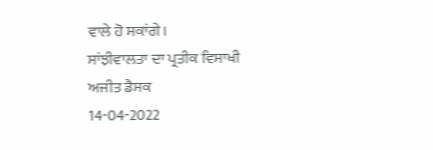ਵਾਲੇ ਹੋ ਸਕਾਂਗੇ।
ਸਾਂਝੀਵਾਲਤਾ ਦਾ ਪ੍ਰਤੀਕ ਵਿਸਾਖੀ
ਅਜੀਤ ਡੈਸਕ
14-04-2022